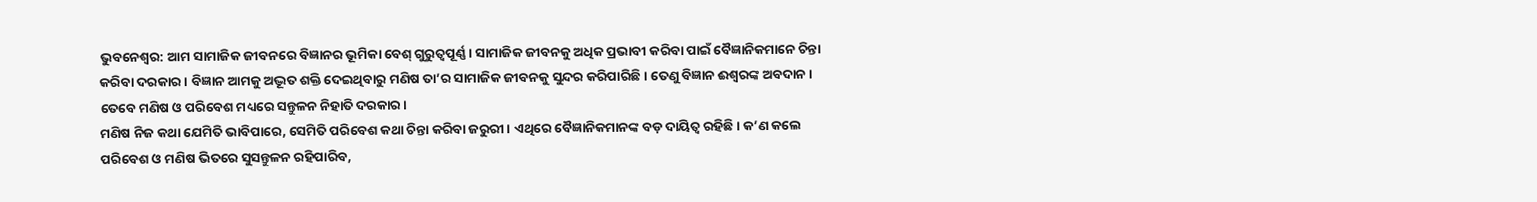ଭୁବନେଶ୍ବର: ଆମ ସାମାଜିକ ଜୀବନରେ ବିଜ୍ଞାନର ଭୂମିକା ବେଶ୍ ଗୁରୁତ୍ବପୂର୍ଣ୍ଣ। ସାମାଜିକ ଜୀବନକୁ ଅଧିକ ପ୍ରଭାବୀ କରିବା ପାଇଁ ବୈଜ୍ଞାନିକମାନେ ଚିନ୍ତା କରିବା ଦରକାର। ବିଜ୍ଞାନ ଆମକୁ ଅଦ୍ଭୂତ ଶକ୍ତି ଦେଇଥିବାରୁ ମଣିଷ ତା’ର ସାମାଜିକ ଜୀବନକୁ ସୁନ୍ଦର କରିପାରିଛି। ତେଣୁ ବିଜ୍ଞାନ ଈଶ୍ବରଙ୍କ ଅବଦାନ। ତେବେ ମଣିଷ ଓ ପରିବେଶ ମଧ୍ୟରେ ସନ୍ତୁଳନ ନିହାତି ଦରକାର।
ମଣିଷ ନିଜ କଥା ଯେମିତି ଭାବିପାରେ, ସେମିତି ପରିବେଶ କଥା ଚିନ୍ତା କରିବା ଜରୁରୀ। ଏଥିରେ ବୈଜ୍ଞାନିକମାନଙ୍କ ବଡ଼ ଦାୟିତ୍ବ ରହିଛି। କ’ଣ କଲେ ପରିବେଶ ଓ ମଣିଷ ଭିତରେ ସୁସନ୍ତୁଳନ ରହିପାରିବ,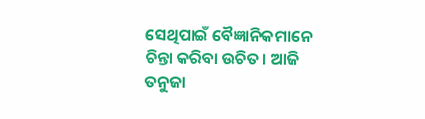ସେଥିପାଇଁ ବୈଜ୍ଞାନିକମାନେ ଚିନ୍ତା କରିବା ଉଚିତ। ଆଜି ତନୁଜା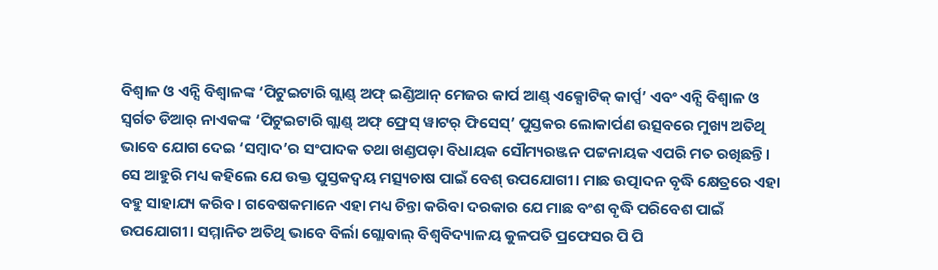ବିଶ୍ବାଳ ଓ ଏନ୍ସି ବିଶ୍ବାଳଙ୍କ ‘ପିଟୁଇଟାରି ଗ୍ଲାଣ୍ଡ୍ ଅଫ୍ ଇଣ୍ଡିଆନ୍ ମେଜର କାର୍ପ ଆଣ୍ଡ୍ ଏକ୍ସୋଟିକ୍ କାର୍ପ୍ସ’ ଏବଂ ଏନ୍ସି ବିଶ୍ବାଳ ଓ ସ୍ବର୍ଗତ ଡିଆର୍ ନାଏକଙ୍କ ‘ପିଟୁଇଟାରି ଗ୍ଲାଣ୍ଡ୍ ଅଫ୍ ଫ୍ରେସ୍ ୱାଟର୍ ଫିସେସ୍’ ପୁସ୍ତକର ଲୋକାର୍ପଣ ଉତ୍ସବରେ ମୁଖ୍ୟ ଅତିଥି ଭାବେ ଯୋଗ ଦେଇ ‘ସମ୍ବାଦ’ର ସଂପାଦକ ତଥା ଖଣ୍ଡପଡ଼ା ବିଧାୟକ ସୌମ୍ୟରଞ୍ଜନ ପଟ୍ଟନାୟକ ଏପରି ମତ ରଖିଛନ୍ତି।
ସେ ଆହୁରି ମଧ୍ୟ କହିଲେ ଯେ ଉକ୍ତ ପୁସ୍ତକଦ୍ବୟ ମତ୍ସ୍ୟଚାଷ ପାଇଁ ବେଶ୍ ଉପଯୋଗୀ। ମାଛ ଉତ୍ପାଦନ ବୃଦ୍ଧି କ୍ଷେତ୍ରରେ ଏହା ବହୁ ସାହାଯ୍ୟ କରିବ। ଗବେଷକମାନେ ଏହା ମଧ୍ୟ ଚିନ୍ତା କରିବା ଦରକାର ଯେ ମାଛ ବଂଶ ବୃଦ୍ଧି ପରିବେଶ ପାଇଁ ଉପଯୋଗୀ। ସମ୍ମାନିତ ଅତିଥି ଭାବେ ବିର୍ଲା ଗ୍ଲୋବାଲ୍ ବିଶ୍ବବିଦ୍ୟାଳୟ କୁଳପତି ପ୍ରଫେସର ପି ପି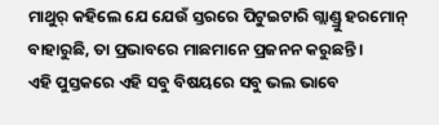ମାଥୁର୍ କହିଲେ ଯେ ଯେଉଁ ସ୍ତରରେ ପିଟୁଇଟାରି ଗ୍ଲାଣ୍ଡ୍ରୁ ହରମୋନ୍ ବାହାରୁଛି, ତା ପ୍ରଭାବରେ ମାଛମାନେ ପ୍ରଜନନ କରୁଛନ୍ତି।
ଏହି ପୁସ୍ତକରେ ଏହି ସବୁ ବିଷୟରେ ସବୁ ଭଲ ଭାବେ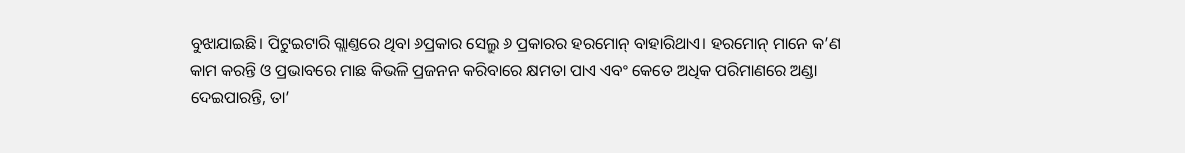ବୁଝାଯାଇଛି। ପିଟୁଇଟାରି ଗ୍ଲାଣ୍ତରେ ଥିବା ୬ପ୍ରକାର ସେଲ୍ରୁ ୬ ପ୍ରକାରର ହରମୋନ୍ ବାହାରିଥାଏ। ହରମୋନ୍ ମାନେ କ’ଣ କାମ କରନ୍ତି ଓ ପ୍ରଭାବରେ ମାଛ କିଭଳି ପ୍ରଜନନ କରିବାରେ କ୍ଷମତା ପାଏ ଏବଂ କେତେ ଅଧିକ ପରିମାଣରେ ଅଣ୍ଡା ଦେଇପାରନ୍ତି, ତା’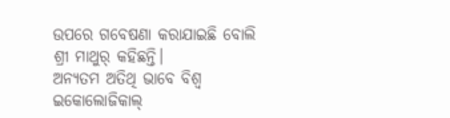ଉପରେ ଗବେଷଣା କରାଯାଇଛି ବୋଲି ଶ୍ରୀ ମାଥୁର୍ କହିଛନ୍ତି।
ଅନ୍ୟତମ ଅତିଥି ଭାବେ ବିଶ୍ବ ଇକୋଲୋଜିକାଲ୍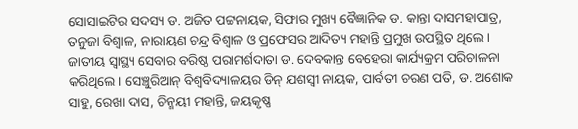ସୋସାଇଟିର ସଦସ୍ୟ ଡ. ଅଜିତ ପଟ୍ଟନାୟକ, ସିଫାର ମୁଖ୍ୟ ବୈଜ୍ଞାନିକ ଡ. କାନ୍ତା ଦାସମହାପାତ୍ର, ତନୁଜା ବିଶ୍ବାଳ, ନାରାୟଣ ଚନ୍ଦ୍ର ବିଶ୍ବାଳ ଓ ପ୍ରଫେସର ଆଦିତ୍ୟ ମହାନ୍ତି ପ୍ରମୁଖ ଉପସ୍ଥିତ ଥିଲେ। ଜାତୀୟ ସ୍ବାସ୍ଥ୍ୟ ସେବାର ବରିଷ୍ଠ ପରାମର୍ଶଦାତା ଡ. ଦେବକାନ୍ତ ବେହେରା କାର୍ଯ୍ୟକ୍ରମ ପରିଚାଳନା କରିଥିଲେ। ସେଞ୍ଚୁରିଆନ୍ ବିଶ୍ବବିଦ୍ୟାଳୟର ଡିନ୍ ଯଶସ୍ବୀ ନାୟକ, ପାର୍ବତୀ ଚରଣ ପତି, ଡ. ଅଶୋକ ସାହୁ, ରେଖା ଦାସ, ଚିନ୍ମୟୀ ମହାନ୍ତି, ଜୟକୃଷ୍ଣ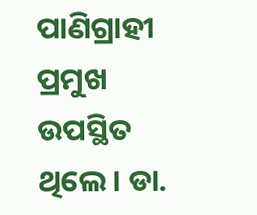ପାଣିଗ୍ରାହୀ ପ୍ରମୁଖ ଉପସ୍ଥିତ ଥିଲେ। ଡା.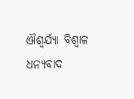ଐଶ୍ବର୍ଯ୍ୟା ବିଶ୍ବାଳ ଧନ୍ୟବାଦ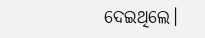ଦେଇଥିଲେ।